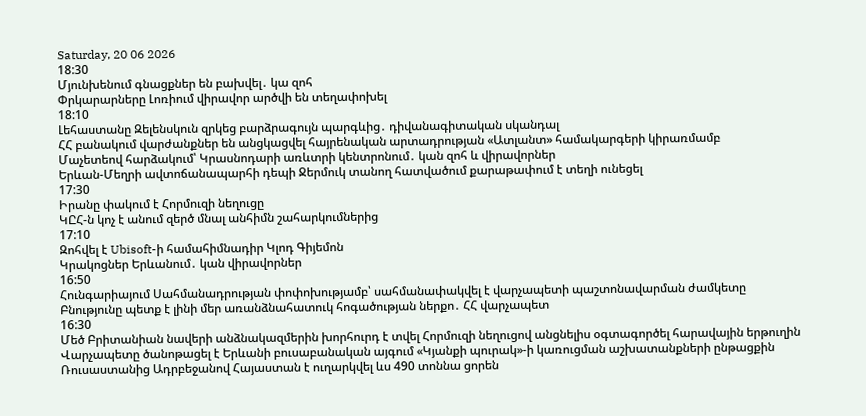Saturday, 20 06 2026
18:30
Մյունխենում գնացքներ են բախվել․ կա զոհ
Փրկարարները Լոռիում վիրավոր արծվի են տեղափոխել
18:10
Լեհաստանը Զելենսկուն զրկեց բարձրագույն պարգևից․ դիվանագիտական սկանդալ
ՀՀ բանակում վարժանքներ են անցկացվել հայրենական արտադրության «Ատլանտ» համակարգերի կիրառմամբ
Մաչետեով հարձակում՝ Կրասնոդարի առևտրի կենտրոնում․ կան զոհ և վիրավորներ
Երևան-Մեղրի ավտոճանապարհի դեպի Ջերմուկ տանող հատվածում քարաթափում է տեղի ունեցել
17:30
Իրանը փակում է Հորմուզի նեղուցը
ԿԸՀ-ն կոչ է անում զերծ մնալ անհիմն շահարկումներից
17:10
Զոհվել է Ubisoft-ի համահիմնադիր Կլոդ Գիյեմոն
Կրակոցներ Երևանում․ կան վիրավորներ
16:50
Հունգարիայում Սահմանադրության փոփոխությամբ՝ սահմանափակվել է վարչապետի պաշտոնավարման ժամկետը
Բնությունը պետք է լինի մեր առանձնահատուկ հոգածության ներքո․ ՀՀ վարչապետ
16:30
Մեծ Բրիտանիան նավերի անձնակազմերին խորհուրդ է տվել Հորմուզի նեղուցով անցնելիս օգտագործել հարավային երթուղին
Վարչապետը ծանոթացել է Երևանի բուսաբանական այգում «Կյանքի պուրակ»-ի կառուցման աշխատանքների ընթացքին
Ռուսաստանից Ադրբեջանով Հայաստան է ուղարկվել ևս 490 տոննա ցորեն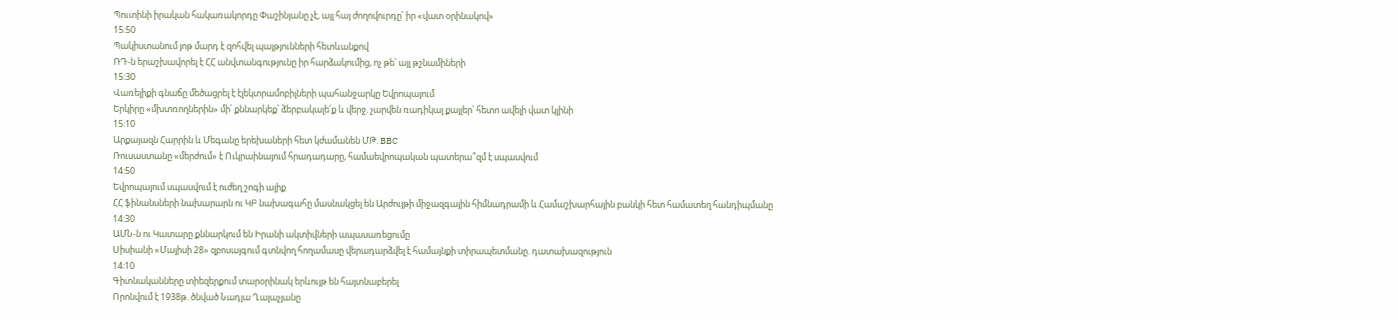Պուտինի իրական հակառակորդը Փաշինյանը չէ, այլ հայ ժողովուրդը՝ իր «վատ օրինակով»
15:50
Պակիստանում յոթ մարդ է զոհվել պայթյունների հետևանքով
ՌԴ-ն երաշխավորել է ՀՀ անվտանգությունը իր հարձակումից, ոչ թե՝ այլ թշնամիների
15:30
Վառելիքի գնաճը մեծացրել է էլեկտրամոբիլների պահանջարկը Եվրոպայում
Երկիրը «մխտռողներին» մի՛ քննարկեք՝ ձերբակալե՛ք և վերջ. չարվեն ռադիկալ քայլեր՝ հետո ավելի վատ կլինի
15:10
Արքայազն Հարրին և Մեգանը երեխաների հետ կժամանեն ՄԹ. BBC
Ռուսաստանը «մերժում» է Ուկրաինայում հրադադարը, համաեվրոպական պատերա՞զմ է սպասվում
14:50
Եվրոպայում սպասվում է ուժեղ շոգի ալիք
ՀՀ ֆինանսների նախարարն ու ԿԲ նախագահը մասնակցել են Արժույթի միջազգային հիմնադրամի և Համաշխարհային բանկի հետ համատեղ հանդիպմանը
14:30
ԱՄՆ-ն ու Կատարը քննարկում են Իրանի ակտիվների ապասառեցումը
Սիսիանի «Մայիսի 28» զբոսայգում գտնվող հողամասը վերադարձվել է համայնքի տիրապետմանը. դատախազություն
14:10
Գիտնականները տիեզերքում տարօրինակ երևույթ են հայտնաբերել
Որոնվում է 1938թ. ծնված Նադյա Ղալաչյանը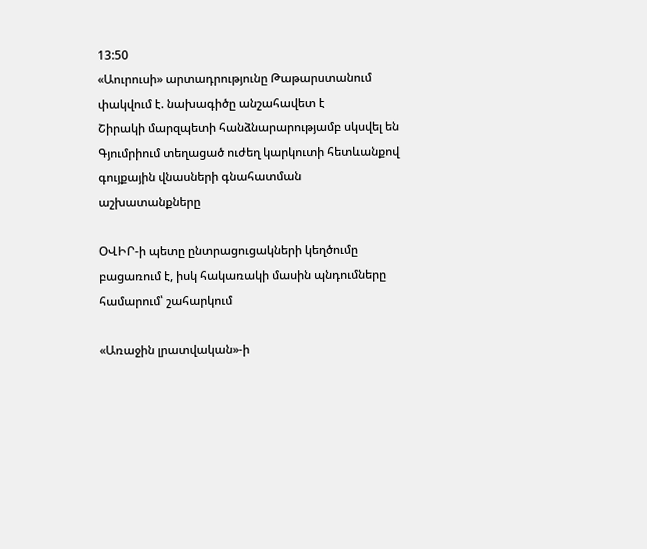13:50
«Աուրուսի» արտադրությունը Թաթարստանում փակվում է. նախագիծը անշահավետ է
Շիրակի մարզպետի հանձնարարությամբ սկսվել են Գյումրիում տեղացած ուժեղ կարկուտի հետևանքով գույքային վնասների գնահատման աշխատանքները

ՕՎԻՐ-ի պետը ընտրացուցակների կեղծումը բացառում է, իսկ հակառակի մասին պնդումները համարում՝ շահարկում

«Առաջին լրատվական»-ի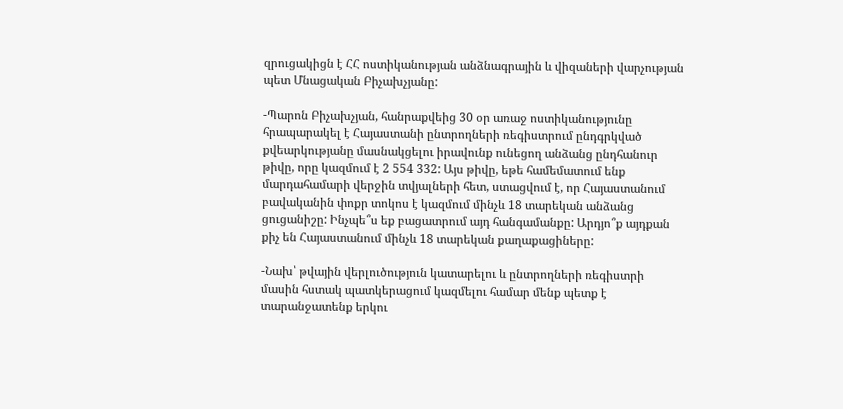զրուցակիցն է ՀՀ ոստիկանության անձնագրային և վիզաների վարչության պետ Մնացական Բիչախչյանը:

-Պարոն Բիչախչյան, հանրաքվեից 30 օր առաջ ոստիկանությունը հրապարակել է Հայաստանի ընտրողների ռեգիստրում ընդգրկված քվեարկությանը մասնակցելու իրավունք ունեցող անձանց ընդհանուր թիվը, որը կազմում է 2 554 332: Այս թիվը, եթե համեմատում ենք մարդահամարի վերջին տվյալների հետ, ստացվում է, որ Հայաստանում բավականին փոքր տոկոս է կազմում մինչև 18 տարեկան անձանց ցուցանիշը: Ինչպե՞ս եք բացատրում այդ հանգամանքը: Արդյո՞ք այդքան քիչ են Հայաստանում մինչև 18 տարեկան քաղաքացիները:

-Նախ՝ թվային վերլուծություն կատարելու և ընտրողների ռեգիստրի մասին հստակ պատկերացում կազմելու համար մենք պետք է տարանջատենք երկու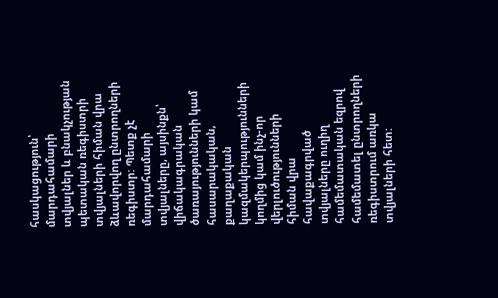հասկացություն՝ մարդահամարի տվյալներ և բնակչության պետական ռեգիստրի տվյալների հիման վրա ձևավորվող ընտրողների ռեգիստր: Պետք չէ մարդահամարի տվյալները, այսինքն՝ վիճակագրական ծառայությունների կամ հասարակական, քաղաքական կազմակերպությունների կողմից կամ ինչ-որ վերլուծությունների հիման վրա հավաքագրված տվյալները ուղիղ համեմատական եզրով համեմատել ընտրողների ռեգիստրում առկա տվյալների հետ: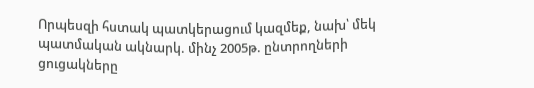Որպեսզի հստակ պատկերացում կազմեք, նախ՝ մեկ պատմական ակնարկ. մինչ 2005թ. ընտրողների ցուցակները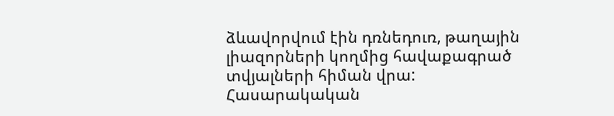ձևավորվում էին դռնեդուռ, թաղային լիազորների կողմից հավաքագրած տվյալների հիման վրա: Հասարակական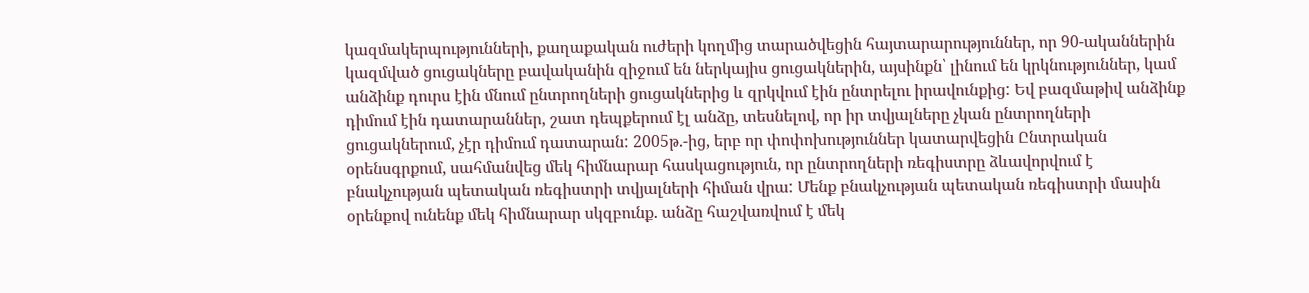կազմակերպությունների, քաղաքական ուժերի կողմից տարածվեցին հայտարարություններ, որ 90-ականներին կազմված ցուցակները բավականին զիջում են ներկայիս ցուցակներին, այսինքն՝ լինում են կրկնություններ, կամ անձինք դուրս էին մնում ընտրողների ցուցակներից և զրկվում էին ընտրելու իրավունքից: Եվ բազմաթիվ անձինք դիմում էին դատարաններ, շատ դեպքերում էլ անձը, տեսնելով, որ իր տվյալները չկան ընտրողների ցուցակներում, չէր դիմում դատարան: 2005թ.-ից, երբ որ փոփոխություններ կատարվեցին Ընտրական օրենսգրքում, սահմանվեց մեկ հիմնարար հասկացություն, որ ընտրողների ռեգիստրը ձևավորվում է բնակչության պետական ռեգիստրի տվյալների հիման վրա: Մենք բնակչության պետական ռեգիստրի մասին օրենքով ունենք մեկ հիմնարար սկզբունք. անձը հաշվառվում է մեկ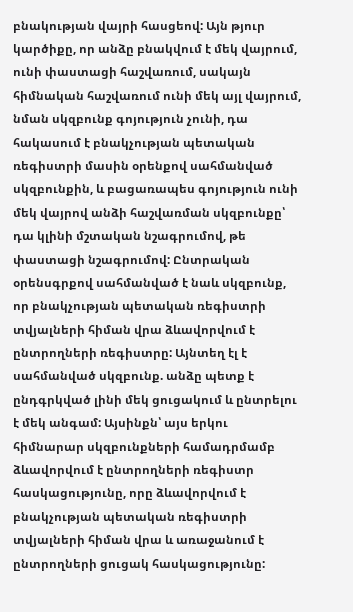բնակության վայրի հասցեով: Այն թյուր կարծիքը, որ անձը բնակվում է մեկ վայրում, ունի փաստացի հաշվառում, սակայն հիմնական հաշվառում ունի մեկ այլ վայրում, նման սկզբունք գոյություն չունի, դա հակասում է բնակչության պետական ռեգիստրի մասին օրենքով սահմանված սկզբունքին, և բացառապես գոյություն ունի մեկ վայրով անձի հաշվառման սկզբունքը՝ դա կլինի մշտական նշագրումով, թե փաստացի նշագրումով: Ընտրական օրենսգրքով սահմանված է նաև սկզբունք, որ բնակչության պետական ռեգիստրի տվյալների հիման վրա ձևավորվում է ընտրողների ռեգիստրը: Այնտեղ էլ է սահմանված սկզբունք. անձը պետք է ընդգրկված լինի մեկ ցուցակում և ընտրելու է մեկ անգամ: Այսինքն՝ այս երկու հիմնարար սկզբունքների համադրմամբ ձևավորվում է ընտրողների ռեգիստր հասկացությունը, որը ձևավորվում է բնակչության պետական ռեգիստրի տվյալների հիման վրա և առաջանում է ընտրողների ցուցակ հասկացությունը: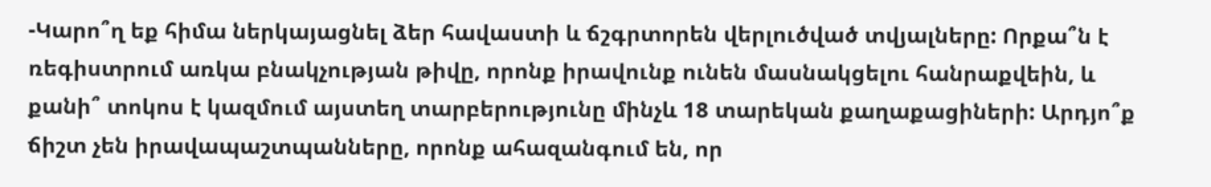-Կարո՞ղ եք հիմա ներկայացնել ձեր հավաստի և ճշգրտորեն վերլուծված տվյալները: Որքա՞ն է ռեգիստրում առկա բնակչության թիվը, որոնք իրավունք ունեն մասնակցելու հանրաքվեին, և քանի՞ տոկոս է կազմում այստեղ տարբերությունը մինչև 18 տարեկան քաղաքացիների: Արդյո՞ք ճիշտ չեն իրավապաշտպանները, որոնք ահազանգում են, որ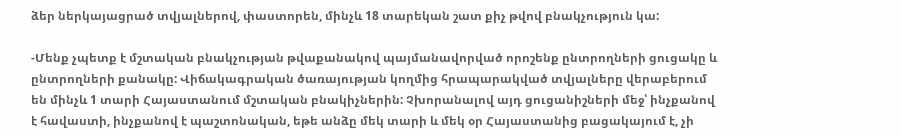ձեր ներկայացրած տվյալներով, փաստորեն, մինչև 18 տարեկան շատ քիչ թվով բնակչություն կա:

-Մենք չպետք է մշտական բնակչության թվաքանակով պայմանավորված որոշենք ընտրողների ցուցակը և ընտրողների քանակը: Վիճակագրական ծառայության կողմից հրապարակված տվյալները վերաբերում են մինչև 1 տարի Հայաստանում մշտական բնակիչներին: Չխորանալով այդ ցուցանիշների մեջ՝ ինչքանով է հավաստի, ինչքանով է պաշտոնական, եթե անձը մեկ տարի և մեկ օր Հայաստանից բացակայում է, չի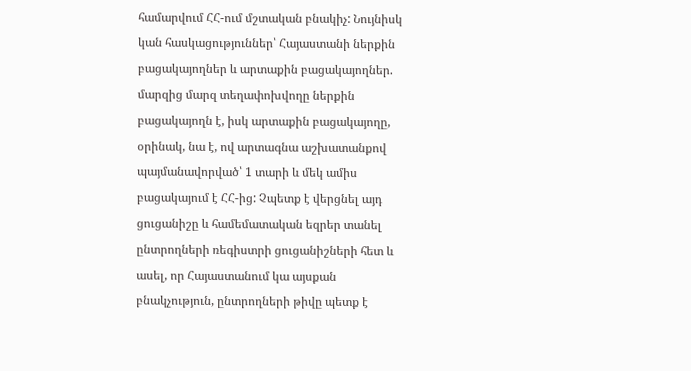համարվում ՀՀ-ում մշտական բնակիչ: Նույնիսկ կան հասկացություններ՝ Հայաստանի ներքին բացակայողներ և արտաքին բացակայողներ. մարզից մարզ տեղափոխվողը ներքին բացակայողն է, իսկ արտաքին բացակայողը, օրինակ, նա է, ով արտագնա աշխատանքով պայմանավորված՝ 1 տարի և մեկ ամիս բացակայում է ՀՀ-ից: Չպետք է վերցնել այդ ցուցանիշը և համեմատական եզրեր տանել ընտրողների ռեգիստրի ցուցանիշների հետ և ասել, որ Հայաստանում կա այսքան բնակչություն, ընտրողների թիվը պետք է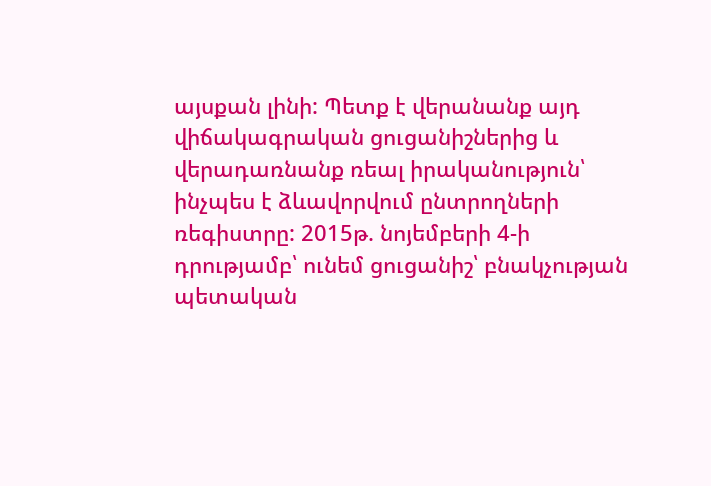այսքան լինի: Պետք է վերանանք այդ վիճակագրական ցուցանիշներից և վերադառնանք ռեալ իրականություն՝ ինչպես է ձևավորվում ընտրողների ռեգիստրը: 2015թ. նոյեմբերի 4-ի դրությամբ՝ ունեմ ցուցանիշ՝ բնակչության պետական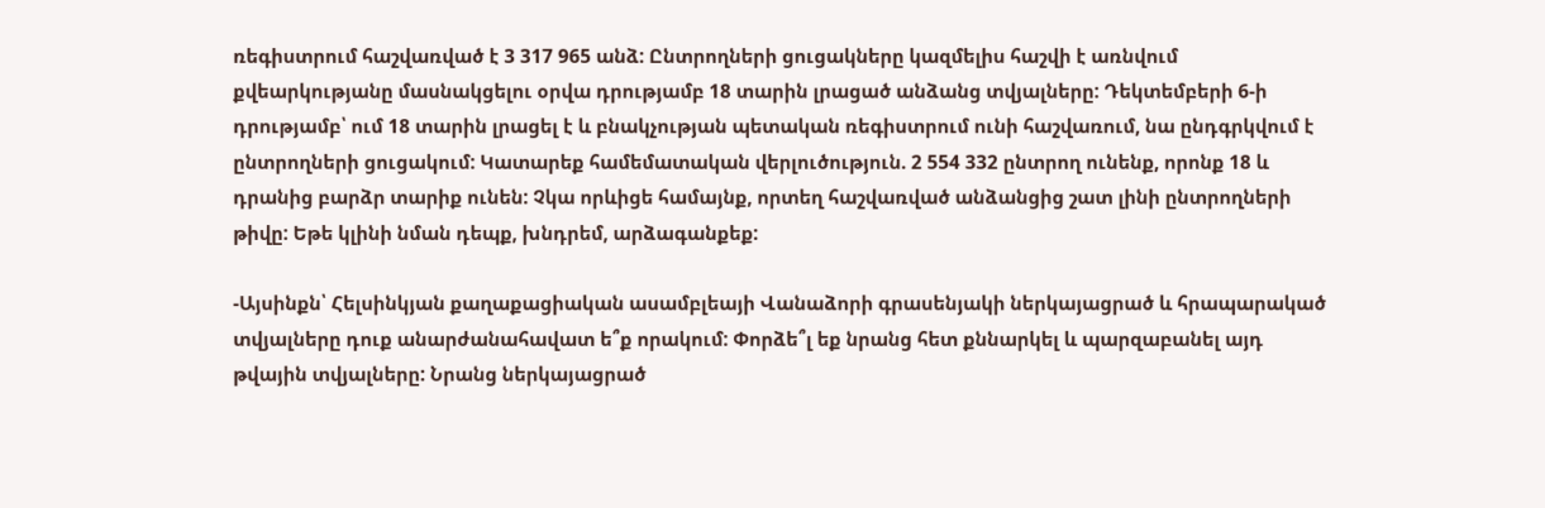ռեգիստրում հաշվառված է 3 317 965 անձ: Ընտրողների ցուցակները կազմելիս հաշվի է առնվում քվեարկությանը մասնակցելու օրվա դրությամբ 18 տարին լրացած անձանց տվյալները: Դեկտեմբերի 6-ի դրությամբ՝ ում 18 տարին լրացել է և բնակչության պետական ռեգիստրում ունի հաշվառում, նա ընդգրկվում է ընտրողների ցուցակում: Կատարեք համեմատական վերլուծություն. 2 554 332 ընտրող ունենք, որոնք 18 և դրանից բարձր տարիք ունեն: Չկա որևիցե համայնք, որտեղ հաշվառված անձանցից շատ լինի ընտրողների թիվը: Եթե կլինի նման դեպք, խնդրեմ, արձագանքեք:

-Այսինքն՝ Հելսինկյան քաղաքացիական ասամբլեայի Վանաձորի գրասենյակի ներկայացրած և հրապարակած տվյալները դուք անարժանահավատ ե՞ք որակում: Փորձե՞լ եք նրանց հետ քննարկել և պարզաբանել այդ թվային տվյալները: Նրանց ներկայացրած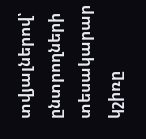տվյալներով՝ ընտրողների տեսակարար կշիռը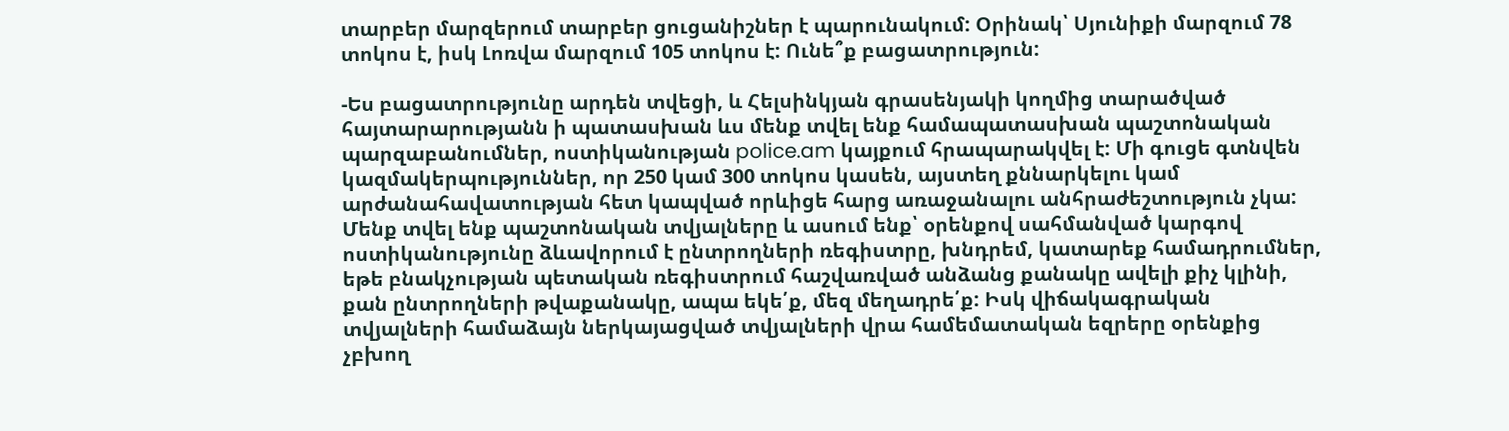տարբեր մարզերում տարբեր ցուցանիշներ է պարունակում: Օրինակ՝ Սյունիքի մարզում 78 տոկոս է, իսկ Լոռվա մարզում 105 տոկոս է: Ունե՞ք բացատրություն:

-Ես բացատրությունը արդեն տվեցի, և Հելսինկյան գրասենյակի կողմից տարածված հայտարարությանն ի պատասխան ևս մենք տվել ենք համապատասխան պաշտոնական պարզաբանումներ, ոստիկանության police.am կայքում հրապարակվել է: Մի գուցե գտնվեն կազմակերպություններ, որ 250 կամ 300 տոկոս կասեն, այստեղ քննարկելու կամ արժանահավատության հետ կապված որևիցե հարց առաջանալու անհրաժեշտություն չկա: Մենք տվել ենք պաշտոնական տվյալները և ասում ենք՝ օրենքով սահմանված կարգով ոստիկանությունը ձևավորում է ընտրողների ռեգիստրը, խնդրեմ, կատարեք համադրումներ, եթե բնակչության պետական ռեգիստրում հաշվառված անձանց քանակը ավելի քիչ կլինի, քան ընտրողների թվաքանակը, ապա եկե՛ք, մեզ մեղադրե՛ք: Իսկ վիճակագրական տվյալների համաձայն ներկայացված տվյալների վրա համեմատական եզրերը օրենքից չբխող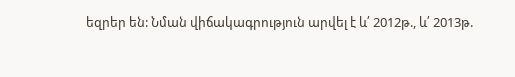եզրեր են: Նման վիճակագրություն արվել է և՛ 2012թ., և՛ 2013թ.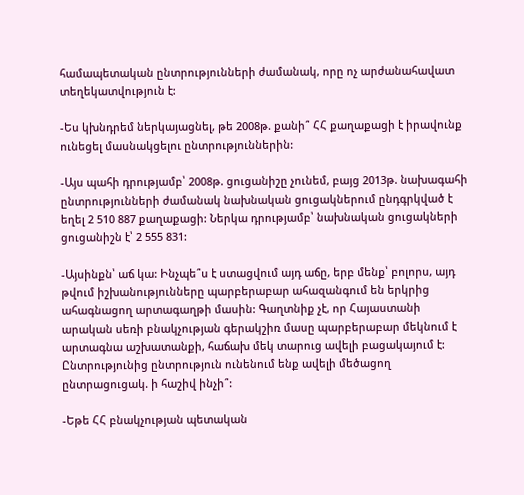համապետական ընտրությունների ժամանակ, որը ոչ արժանահավատ տեղեկատվություն է:

-Ես կխնդրեմ ներկայացնել, թե 2008թ. քանի՞ ՀՀ քաղաքացի է իրավունք ունեցել մասնակցելու ընտրություններին:

-Այս պահի դրությամբ՝ 2008թ. ցուցանիշը չունեմ, բայց 2013թ. նախագահի ընտրությունների ժամանակ նախնական ցուցակներում ընդգրկված է եղել 2 510 887 քաղաքացի: Ներկա դրությամբ՝ նախնական ցուցակների ցուցանիշն է՝ 2 555 831:

-Այսինքն՝ աճ կա: Ինչպե՞ս է ստացվում այդ աճը, երբ մենք՝ բոլորս, այդ թվում իշխանությունները պարբերաբար ահազանգում են երկրից ահագնացող արտագաղթի մասին: Գաղտնիք չէ, որ Հայաստանի արական սեռի բնակչության գերակշիռ մասը պարբերաբար մեկնում է արտագնա աշխատանքի, հաճախ մեկ տարուց ավելի բացակայում է: Ընտրությունից ընտրություն ունենում ենք ավելի մեծացող ընտրացուցակ. ի հաշիվ ինչի՞:

-Եթե ՀՀ բնակչության պետական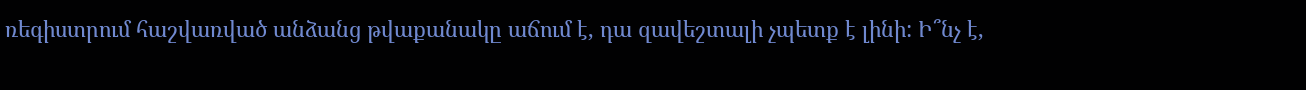ռեգիստրում հաշվառված անձանց թվաքանակը աճում է, դա զավեշտալի չպետք է լինի: Ի՞նչ է,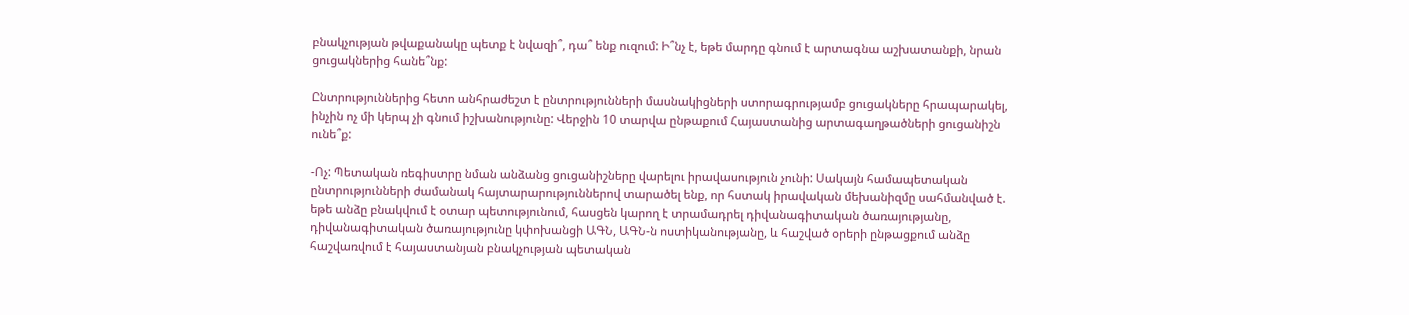բնակչության թվաքանակը պետք է նվազի՞, դա՞ ենք ուզում: Ի՞նչ է, եթե մարդը գնում է արտագնա աշխատանքի, նրան ցուցակներից հանե՞նք:

Ընտրություններից հետո անհրաժեշտ է ընտրությունների մասնակիցների ստորագրությամբ ցուցակները հրապարակել, ինչին ոչ մի կերպ չի գնում իշխանությունը: Վերջին 10 տարվա ընթաքում Հայաստանից արտագաղթածների ցուցանիշն ունե՞ք:

-Ոչ: Պետական ռեգիստրը նման անձանց ցուցանիշները վարելու իրավասություն չունի: Սակայն համապետական ընտրությունների ժամանակ հայտարարություններով տարածել ենք, որ հստակ իրավական մեխանիզմը սահմանված է. եթե անձը բնակվում է օտար պետությունում, հասցեն կարող է տրամադրել դիվանագիտական ծառայությանը, դիվանագիտական ծառայությունը կփոխանցի ԱԳՆ, ԱԳՆ-ն ոստիկանությանը, և հաշված օրերի ընթացքում անձը հաշվառվում է հայաստանյան բնակչության պետական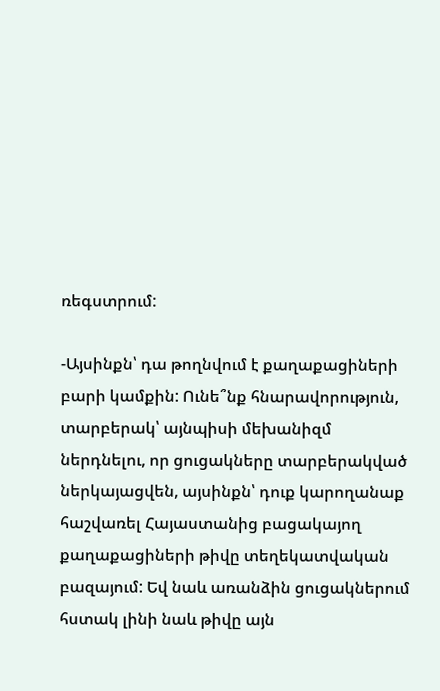ռեգստրում:

-Այսինքն՝ դա թողնվում է քաղաքացիների բարի կամքին: Ունե՞նք հնարավորություն, տարբերակ՝ այնպիսի մեխանիզմ ներդնելու, որ ցուցակները տարբերակված ներկայացվեն, այսինքն՝ դուք կարողանաք հաշվառել Հայաստանից բացակայող քաղաքացիների թիվը տեղեկատվական բազայում: Եվ նաև առանձին ցուցակներում հստակ լինի նաև թիվը այն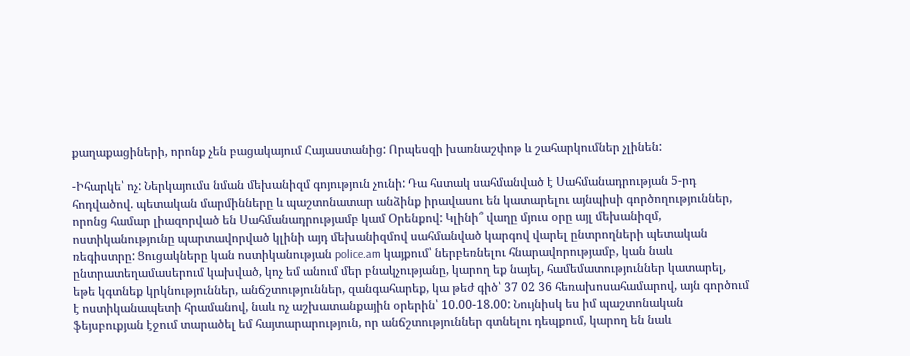քաղաքացիների, որոնք չեն բացակայում Հայաստանից: Որպեսզի խառնաշփոթ և շահարկումներ չլինեն:

-Իհարկե՝ ոչ: Ներկայումս նման մեխանիզմ գոյություն չունի: Դա հստակ սահմանված է Սահմանադրության 5-րդ հոդվածով. պետական մարմինները և պաշտոնատար անձինք իրավասու են կատարելու այնպիսի գործողություններ, որոնց համար լիազորված են Սահմանադրությամբ կամ Օրենքով: Կլինի՞ վաղը մյուս օրը այլ մեխանիզմ, ոստիկանությունը պարտավորված կլինի այդ մեխանիզմով սահմանված կարգով վարել ընտրողների պետական ռեգիստրը: Ցուցակները կան ոստիկանության police.am կայքում՝ ներբեռնելու հնարավորությամբ, կան նաև ընտրատեղամասերում կախված, կոչ եմ անում մեր բնակչությանը, կարող եք նայել, համեմատություններ կատարել, եթե կգտնեք կրկնություններ, անճշտություններ, զանգահարեք, կա թեժ գիծ՝ 37 02 36 հեռախոսահամարով, այն գործում է ոստիկանապետի հրամանով, նաև ոչ աշխատանքային օրերին՝ 10.00-18.00: Նույնիսկ ես իմ պաշտոնական ֆեյսբուքյան էջում տարածել եմ հայտարարություն, որ անճշտություններ գտնելու դեպքում, կարող են նաև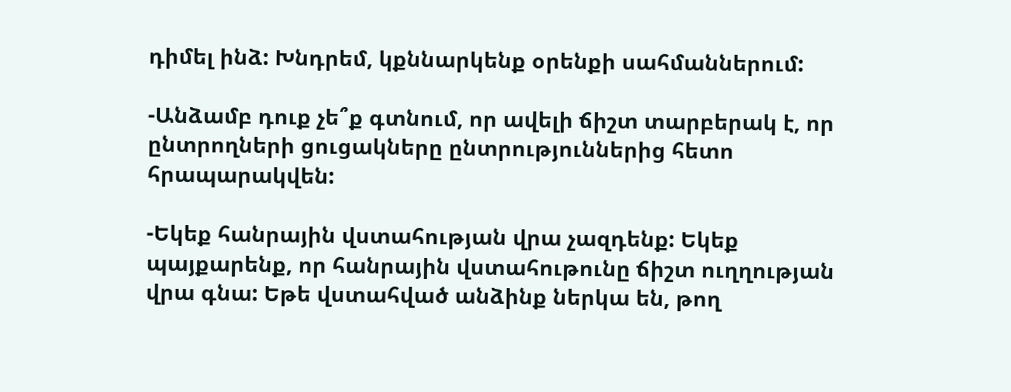դիմել ինձ: Խնդրեմ, կքննարկենք օրենքի սահմաններում:

-Անձամբ դուք չե՞ք գտնում, որ ավելի ճիշտ տարբերակ է, որ ընտրողների ցուցակները ընտրություններից հետո հրապարակվեն:

-Եկեք հանրային վստահության վրա չազդենք: Եկեք պայքարենք, որ հանրային վստահութունը ճիշտ ուղղության վրա գնա: Եթե վստահված անձինք ներկա են, թող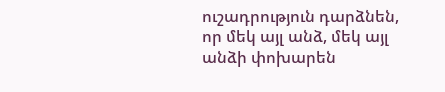ուշադրություն դարձնեն, որ մեկ այլ անձ, մեկ այլ անձի փոխարեն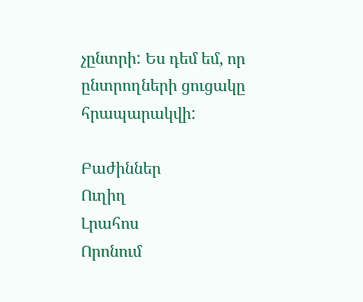չընտրի: Ես դեմ եմ, որ ընտրողների ցուցակը հրապարակվի:

Բաժիններ
Ուղիղ
Լրահոս
Որոնում